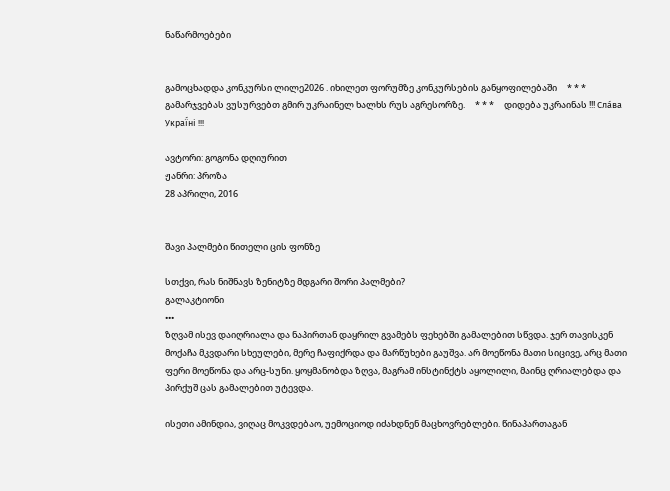ნაწარმოებები


გამოცხადდა კონკურსი ლილე2026 . იხილეთ ფორუმზე კონკურსების განყოფილებაში     * * *     გამარჯვებას ვუსურვებთ გმირ უკრაინელ ხალხს რუს აგრესორზე.     * * *     დიდება უკრაინას !!! Сла́ва Украї́ні !!!

ავტორი: გოგონა დღიურით
ჟანრი: პროზა
28 აპრილი, 2016


შავი პალმები წითელი ცის ფონზე

სთქვი, რას ნიშნავს ზენიტზე მდგარი შორი პალმები?
გალაკტიონი
•••
ზღვამ ისევ დაიღრიალა და ნაპირთან დაყრილ გვამებს ფეხებში გამალებით სწვდა. ჯერ თავისკენ მოქაჩა მკვდარი სხეულები, მერე ჩაფიქრდა და მარწუხები გაუშვა. არ მოეწონა მათი სიცივე, არც მათი ფერი მოეწონა და არც-სუნი. ყოყმანობდა ზღვა, მაგრამ ინსტინქტს აყოლილი, მაინც ღრიალებდა და პირქუშ ცას გამალებით უტევდა.

ისეთი ამინდია, ვიღაც მოკვდებაო, უემოციოდ იძახდნენ მაცხოვრებლები. წინაპართაგან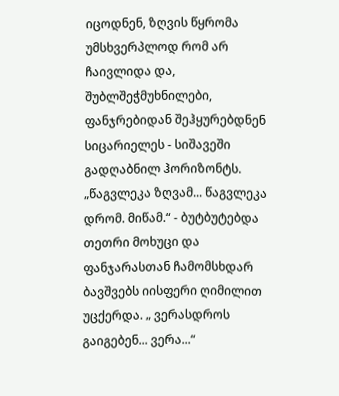იცოდნენ, ზღვის წყრომა უმსხვერპლოდ რომ არ ჩაივლიდა და, შუბლშეჭმუხნილები, ფანჯრებიდან შეჰყურებდნენ სიცარიელეს - სიშავეში გადღაბნილ ჰორიზონტს.
„წაგვლეკა ზღვამ... წაგვლეკა დრომ. მიწამ.“ - ბუტბუტებდა თეთრი მოხუცი და ფანჯარასთან ჩამომსხდარ ბავშვებს იისფერი ღიმილით უცქერდა. „ ვერასდროს გაიგებენ... ვერა...“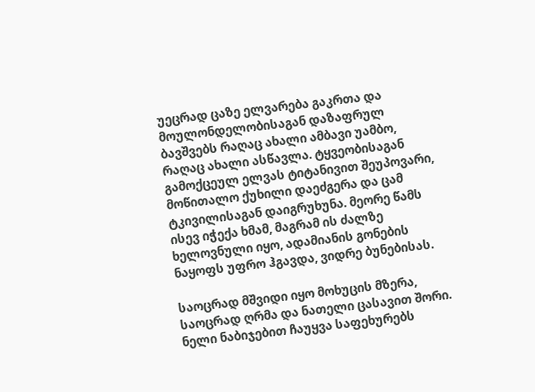უეცრად ცაზე ელვარება გაკრთა და მოულონდელობისაგან დაზაფრულ ბავშვებს რაღაც ახალი ამბავი უამბო, რაღაც ახალი ასწავლა. ტყვეობისაგან გამოქცეულ ელვას ტიტანივით შეუპოვარი, მოწითალო ქუხილი დაეძგერა და ცამ ტკივილისაგან დაიგრუხუნა. მეორე წამს ისევ იჭექა ხმამ, მაგრამ ის ძალზე ხელოვნული იყო, ადამიანის გონების ნაყოფს უფრო ჰგავდა, ვიდრე ბუნებისას.

საოცრად მშვიდი იყო მოხუცის მზერა, საოცრად ღრმა და ნათელი ცასავით შორი. ნელი ნაბიჯებით ჩაუყვა საფეხურებს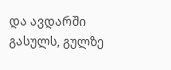და ავდარში გასულს, გულზე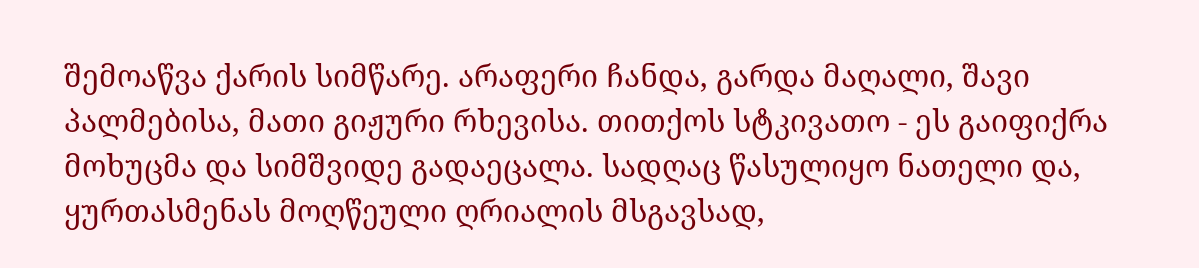შემოაწვა ქარის სიმწარე. არაფერი ჩანდა, გარდა მაღალი, შავი პალმებისა, მათი გიჟური რხევისა. თითქოს სტკივათო - ეს გაიფიქრა მოხუცმა და სიმშვიდე გადაეცალა. სადღაც წასულიყო ნათელი და, ყურთასმენას მოღწეული ღრიალის მსგავსად,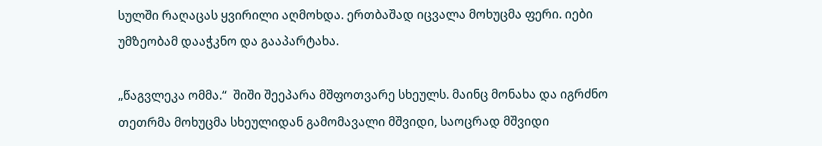სულში რაღაცას ყვირილი აღმოხდა. ერთბაშად იცვალა მოხუცმა ფერი. იები უმზეობამ დააჭკნო და გააპარტახა.

„წაგვლეკა ომმა.“  შიში შეეპარა მშფოთვარე სხეულს. მაინც მონახა და იგრძნო თეთრმა მოხუცმა სხეულიდან გამომავალი მშვიდი, საოცრად მშვიდი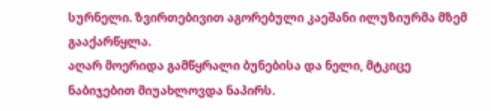სურნელი. ზვირთებივით აგორებული კაეშანი ილუზიურმა მზემ გააქარწყლა.
აღარ მოერიდა გამწყრალი ბუნებისა და ნელი, მტკიცე ნაბიჯებით მიუახლოვდა ნაპირს.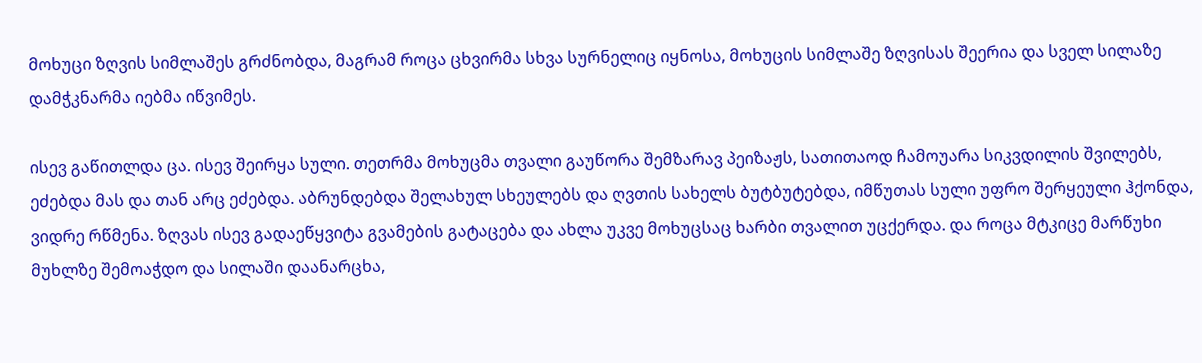მოხუცი ზღვის სიმლაშეს გრძნობდა, მაგრამ როცა ცხვირმა სხვა სურნელიც იყნოსა, მოხუცის სიმლაშე ზღვისას შეერია და სველ სილაზე დამჭკნარმა იებმა იწვიმეს.

ისევ გაწითლდა ცა. ისევ შეირყა სული. თეთრმა მოხუცმა თვალი გაუწორა შემზარავ პეიზაჟს, სათითაოდ ჩამოუარა სიკვდილის შვილებს, ეძებდა მას და თან არც ეძებდა. აბრუნდებდა შელახულ სხეულებს და ღვთის სახელს ბუტბუტებდა, იმწუთას სული უფრო შერყეული ჰქონდა, ვიდრე რწმენა. ზღვას ისევ გადაეწყვიტა გვამების გატაცება და ახლა უკვე მოხუცსაც ხარბი თვალით უცქერდა. და როცა მტკიცე მარწუხი მუხლზე შემოაჭდო და სილაში დაანარცხა,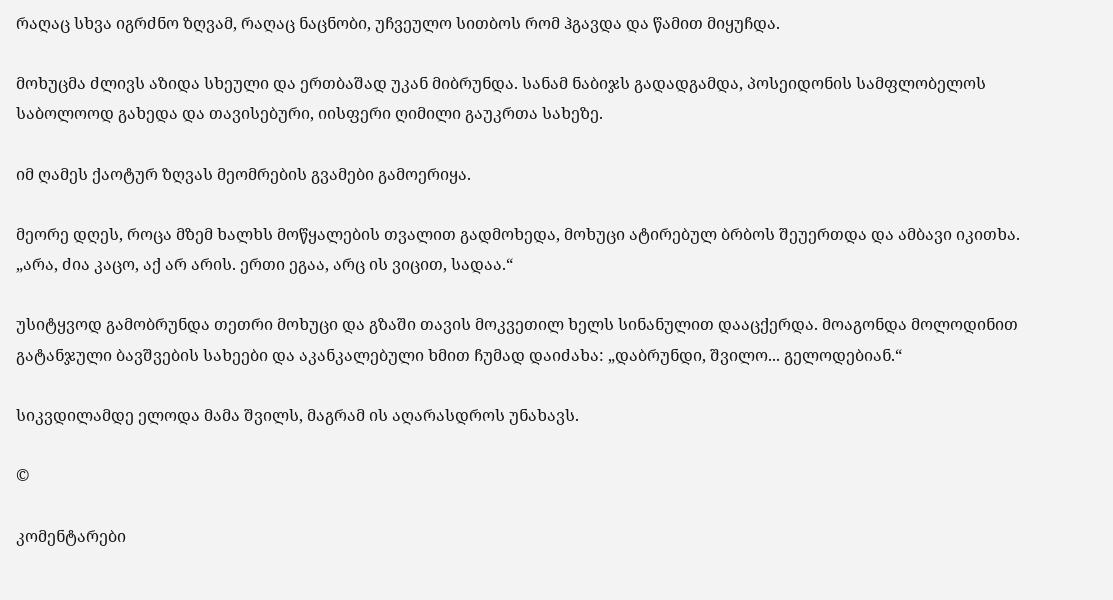რაღაც სხვა იგრძნო ზღვამ, რაღაც ნაცნობი, უჩვეულო სითბოს რომ ჰგავდა და წამით მიყუჩდა.

მოხუცმა ძლივს აზიდა სხეული და ერთბაშად უკან მიბრუნდა. სანამ ნაბიჯს გადადგამდა, პოსეიდონის სამფლობელოს საბოლოოდ გახედა და თავისებური, იისფერი ღიმილი გაუკრთა სახეზე.

იმ ღამეს ქაოტურ ზღვას მეომრების გვამები გამოერიყა.

მეორე დღეს, როცა მზემ ხალხს მოწყალების თვალით გადმოხედა, მოხუცი ატირებულ ბრბოს შეუერთდა და ამბავი იკითხა.
„არა, ძია კაცო, აქ არ არის. ერთი ეგაა, არც ის ვიცით, სადაა.“

უსიტყვოდ გამობრუნდა თეთრი მოხუცი და გზაში თავის მოკვეთილ ხელს სინანულით დააცქერდა. მოაგონდა მოლოდინით გატანჯული ბავშვების სახეები და აკანკალებული ხმით ჩუმად დაიძახა: „დაბრუნდი, შვილო... გელოდებიან.“

სიკვდილამდე ელოდა მამა შვილს, მაგრამ ის აღარასდროს უნახავს.

©

კომენტარები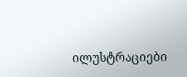ილუსტრაციები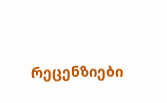რეცენზიები